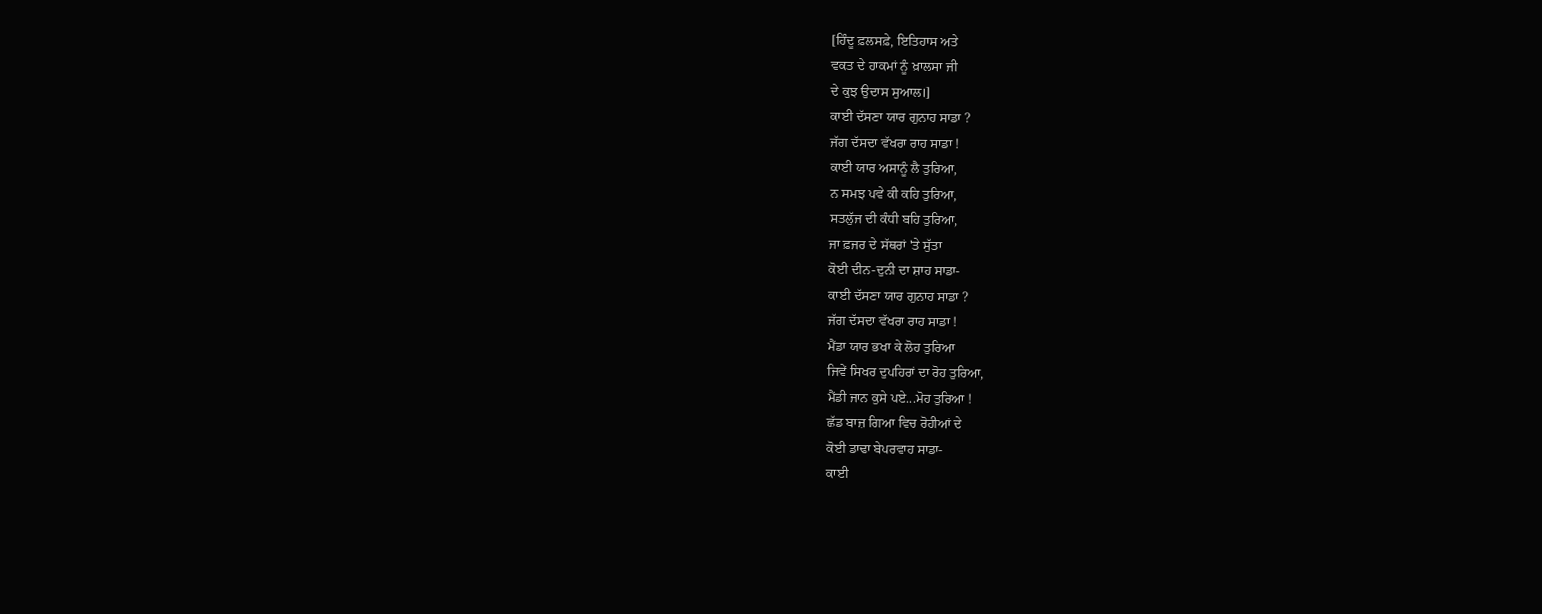[ਹਿੰਦੂ ਫ਼ਲਸਫ਼ੇ, ਇਤਿਹਾਸ ਅਤੇ
ਵਕਤ ਦੇ ਹਾਕਮਾਂ ਨੂੰ ਖ਼ਾਲਸਾ ਜੀ
ਦੇ ਕੁਝ ਉਦਾਸ ਸੁਆਲ।]
ਕਾਈ ਦੱਸਣਾ ਯਾਰ ਗੁਨਾਹ ਸਾਡਾ ?
ਜੱਗ ਦੱਸਦਾ ਵੱਖਰਾ ਰਾਹ ਸਾਡਾ !
ਕਾਈ ਯਾਰ ਅਸਾਨੂੰ ਲੈ ਤੁਰਿਆ,
ਨ ਸਮਝ ਪਵੇ ਕੀ ਕਹਿ ਤੁਰਿਆ,
ਸਤਲੁੱਜ ਦੀ ਕੰਧੀ ਬਹਿ ਤੁਰਿਆ,
ਜਾ ਫ਼ਜਰ ਦੇ ਸੱਥਰਾਂ 'ਤੇ ਸੁੱਤਾ
ਕੋਈ ਦੀਨ-ਦੁਨੀ ਦਾ ਸ਼ਾਹ ਸਾਡਾ-
ਕਾਈ ਦੱਸਣਾ ਯਾਰ ਗੁਨਾਹ ਸਾਡਾ ?
ਜੱਗ ਦੱਸਦਾ ਵੱਖਰਾ ਰਾਹ ਸਾਡਾ !
ਮੈਂਡਾ ਯਾਰ ਭਖਾ ਕੇ ਲੋਹ ਤੁਰਿਆ
ਜਿਵੇਂ ਸਿਖਰ ਦੁਪਹਿਰਾਂ ਦਾ ਰੋਹ ਤੁਰਿਆ,
ਮੈਂਡੀ ਜਾਨ ਕੁਸੇ ਪਏ...ਮੋਹ ਤੁਰਿਆ !
ਛੱਡ ਬਾਜ਼ ਗਿਆ ਵਿਚ ਰੋਹੀਆਂ ਦੇ
ਕੋਈ ਡਾਢਾ ਬੇਪਰਵਾਹ ਸਾਡਾ-
ਕਾਈ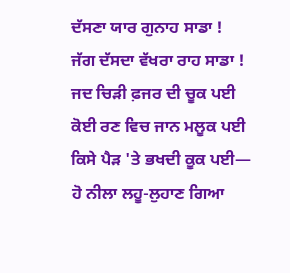ਦੱਸਣਾ ਯਾਰ ਗੁਨਾਹ ਸਾਡਾ !
ਜੱਗ ਦੱਸਦਾ ਵੱਖਰਾ ਰਾਹ ਸਾਡਾ !
ਜਦ ਚਿੜੀ ਫ਼ਜਰ ਦੀ ਚੂਕ ਪਈ
ਕੋਈ ਰਣ ਵਿਚ ਜਾਨ ਮਲੂਕ ਪਈ
ਕਿਸੇ ਪੈੜ 'ਤੇ ਭਖਦੀ ਕੂਕ ਪਈ—
ਹੋ ਨੀਲਾ ਲਹੂ-ਲੁਹਾਣ ਗਿਆ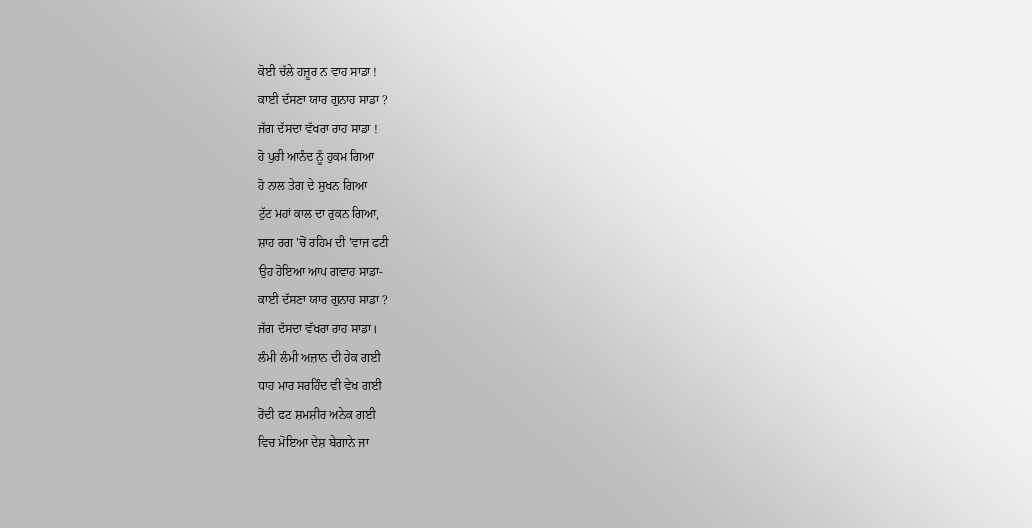ਕੋਈ ਚੱਲੇ ਹਜ਼ੂਰ ਨ ਵਾਹ ਸਾਡਾ !
ਕਾਈ ਦੱਸਣਾ ਯਾਰ ਗੁਨਾਹ ਸਾਡਾ ?
ਜੱਗ ਦੱਸਦਾ ਵੱਖਰਾ ਰਾਹ ਸਾਡਾ !
ਹੋ ਪੁਰੀ ਆਨੰਦ ਨੂੰ ਹੁਕਮ ਗਿਆ
ਹੋ ਨਾਲ ਤੇਗ ਦੇ ਸੁਖਨ ਗਿਆ
ਟੁੱਟ ਮਹਾਂ ਕਾਲ ਦਾ ਰੁਕਨ ਗਿਆ,
ਸ਼ਾਹ ਰਗ 'ਚੋਂ ਰਹਿਮ ਦੀ 'ਵਾਜ ਫਟੀ
ਉਹ ਹੋਇਆ ਆਪ ਗਵਾਹ ਸਾਡਾ-
ਕਾਈ ਦੱਸਣਾ ਯਾਰ ਗੁਨਾਹ ਸਾਡਾ ?
ਜੱਗ ਦੱਸਦਾ ਵੱਖਰਾ ਰਾਹ ਸਾਡਾ।
ਲੰਮੀ ਲੰਮੀ ਅਜ਼ਾਨ ਦੀ ਹੇਕ ਗਈ
ਧਾਹ ਮਾਰ ਸਰਹਿੰਦ ਵੀ ਵੇਖ ਗਈ
ਰੋਂਦੀ ਫਟ ਸ਼ਮਸ਼ੀਰ ਅਨੇਕ ਗਈ
ਵਿਚ ਮੋਇਆ ਦੇਸ਼ ਬੇਗਾਨੇ ਜਾ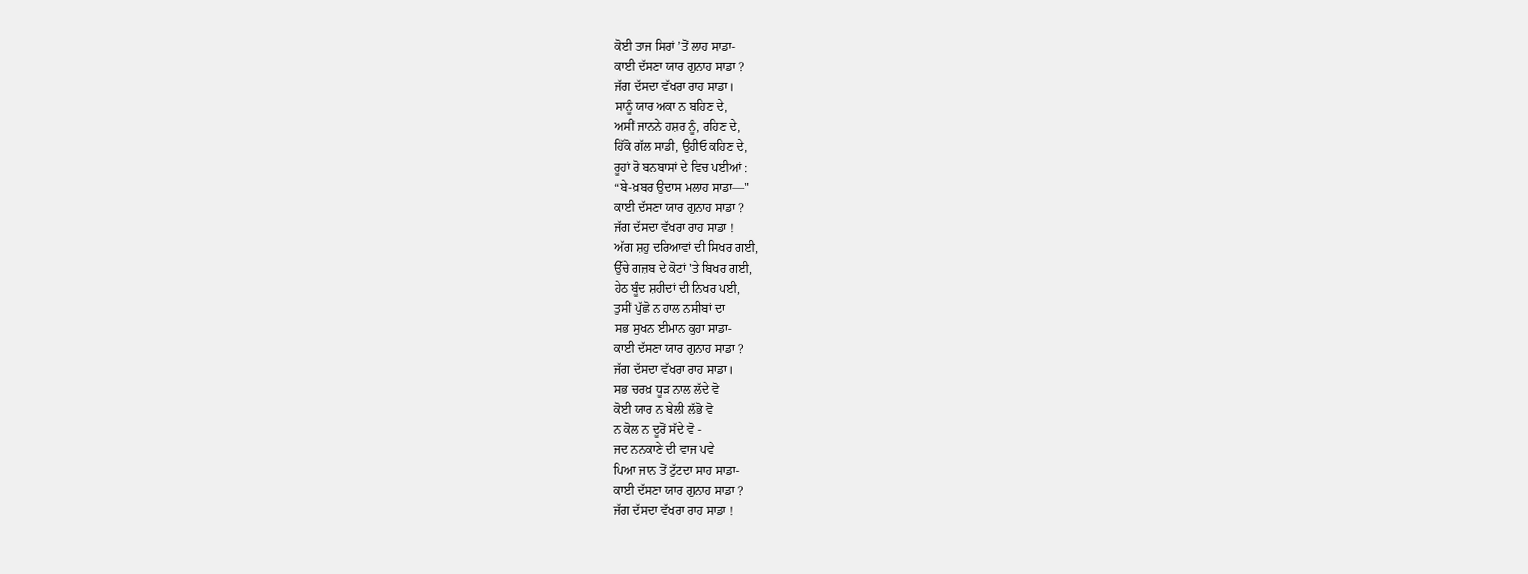ਕੋਈ ਤਾਜ ਸਿਰਾਂ ’ਤੋਂ ਲਾਹ ਸਾਡਾ-
ਕਾਈ ਦੱਸਣਾ ਯਾਰ ਗੁਨਾਹ ਸਾਡਾ ?
ਜੱਗ ਦੱਸਦਾ ਵੱਖਰਾ ਰਾਹ ਸਾਡਾ।
ਸਾਨੂੰ ਯਾਰ ਅਕਾ ਨ ਬਹਿਣ ਦੇ,
ਅਸੀਂ ਜਾਨਨੇ ਹਸ਼ਰ ਨੂੰ, ਰਹਿਣ ਦੇ,
ਹਿੱਕੋ ਗੱਲ ਸਾਡੀ, ਉਹੀਓ ਕਹਿਣ ਦੇ,
ਰੂਹਾਂ ਰੋ ਬਨਬਾਸਾਂ ਦੇ ਵਿਚ ਪਈਆਂ :
“ਬੇ-ਖ਼ਬਰ ਉਦਾਸ ਮਲਾਹ ਸਾਡਾ—"
ਕਾਈ ਦੱਸਣਾ ਯਾਰ ਗੁਨਾਹ ਸਾਡਾ ?
ਜੱਗ ਦੱਸਦਾ ਵੱਖਰਾ ਰਾਹ ਸਾਡਾ !
ਅੱਗ ਸ਼ਹੁ ਦਰਿਆਵਾਂ ਦੀ ਸਿਖਰ ਗਈ,
ਉੱਚੇ ਗਜ਼ਬ ਦੇ ਕੋਟਾਂ 'ਤੇ ਬਿਖਰ ਗਈ,
ਹੇਠ ਬੂੰਦ ਸ਼ਹੀਦਾਂ ਦੀ ਨਿਖਰ ਪਈ,
ਤੁਸੀਂ ਪੁੱਛੋ ਨ ਹਾਲ ਨਸੀਬਾਂ ਦਾ
ਸਭ ਸੁਖਨ ਈਮਾਨ ਕੁਹਾ ਸਾਡਾ-
ਕਾਈ ਦੱਸਣਾ ਯਾਰ ਗੁਨਾਹ ਸਾਡਾ ?
ਜੱਗ ਦੱਸਦਾ ਵੱਖਰਾ ਰਾਹ ਸਾਡਾ।
ਸਭ ਚਰਖ਼ ਧੂੜ ਨਾਲ ਲੱਦੇ ਵੋ
ਕੋਈ ਯਾਰ ਨ ਬੇਲੀ ਲੱਭੋ ਵੋ
ਨ ਕੋਲ ਨ ਦੂਰੋਂ ਸੱਦੇ ਵੋ -
ਜਦ ਨਨਕਾਣੇ ਦੀ ਵਾਜ ਪਵੇ
ਪਿਆ ਜਾਨ ਤੋਂ ਟੁੱਟਦਾ ਸਾਹ ਸਾਡਾ-
ਕਾਈ ਦੱਸਣਾ ਯਾਰ ਗੁਨਾਹ ਸਾਡਾ ?
ਜੱਗ ਦੱਸਦਾ ਵੱਖਰਾ ਰਾਹ ਸਾਡਾ !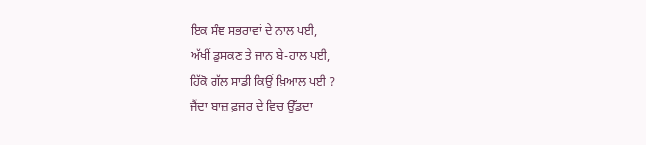ਇਕ ਸੰਞ ਸਭਰਾਵਾਂ ਦੇ ਨਾਲ ਪਈ,
ਅੱਖੀਂ ਡੁਸਕਣ ਤੇ ਜਾਨ ਬੇ-ਹਾਲ ਪਈ,
ਹਿੱਕੋ ਗੱਲ ਸਾਡੀ ਕਿਉਂ ਖ਼ਿਆਲ ਪਈ ?
ਜੈਂਦਾ ਬਾਜ਼ ਫ਼ਜਰ ਦੇ ਵਿਚ ਉੱਡਦਾ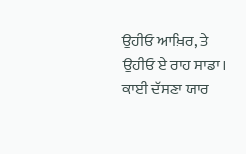ਉਹੀਓ ਆਖ਼ਿਰ, ਤੇ ਉਹੀਓ ਏ ਰਾਹ ਸਾਡਾ।
ਕਾਈ ਦੱਸਣਾ ਯਾਰ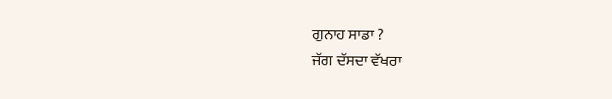ਗੁਨਾਹ ਸਾਡਾ ?
ਜੱਗ ਦੱਸਦਾ ਵੱਖਰਾ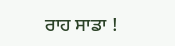ਰਾਹ ਸਾਡਾ !